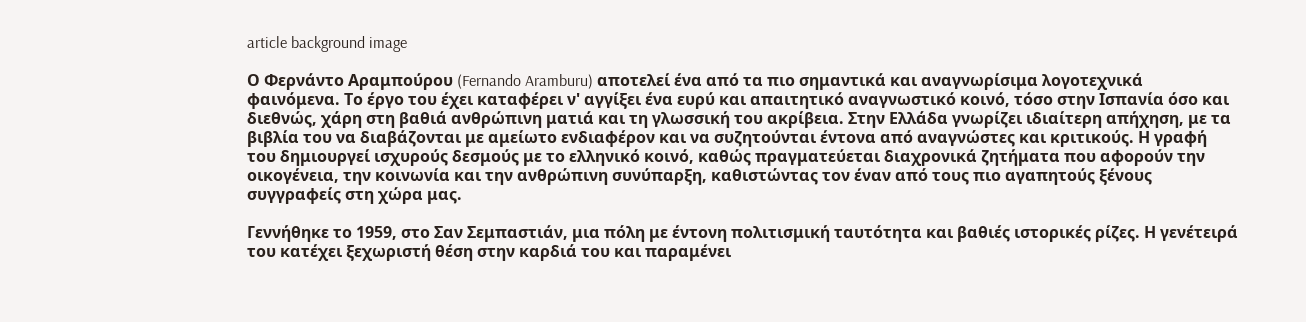article background image

Ο Φερνάντο Αραμπούρου (Fernando Aramburu) αποτελεί ένα από τα πιο σημαντικά και αναγνωρίσιμα λογοτεχνικά φαινόμενα. Το έργο του έχει καταφέρει ν' αγγίξει ένα ευρύ και απαιτητικό αναγνωστικό κοινό, τόσο στην Ισπανία όσο και διεθνώς, χάρη στη βαθιά ανθρώπινη ματιά και τη γλωσσική του ακρίβεια. Στην Ελλάδα γνωρίζει ιδιαίτερη απήχηση, με τα βιβλία του να διαβάζονται με αμείωτο ενδιαφέρον και να συζητούνται έντονα από αναγνώστες και κριτικούς. Η γραφή του δημιουργεί ισχυρούς δεσμούς με το ελληνικό κοινό, καθώς πραγματεύεται διαχρονικά ζητήματα που αφορούν την οικογένεια, την κοινωνία και την ανθρώπινη συνύπαρξη, καθιστώντας τον έναν από τους πιο αγαπητούς ξένους συγγραφείς στη χώρα μας.

Γεννήθηκε το 1959, στο Σαν Σεμπαστιάν, μια πόλη με έντονη πολιτισμική ταυτότητα και βαθιές ιστορικές ρίζες. Η γενέτειρά του κατέχει ξεχωριστή θέση στην καρδιά του και παραμένει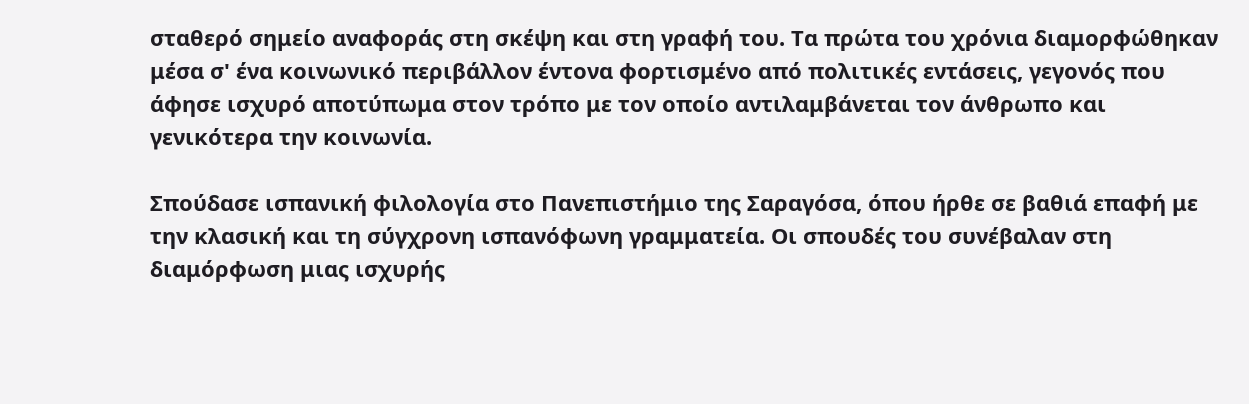σταθερό σημείο αναφοράς στη σκέψη και στη γραφή του. Τα πρώτα του χρόνια διαμορφώθηκαν μέσα σ' ένα κοινωνικό περιβάλλον έντονα φορτισμένο από πολιτικές εντάσεις, γεγονός που άφησε ισχυρό αποτύπωμα στον τρόπο με τον οποίο αντιλαμβάνεται τον άνθρωπο και γενικότερα την κοινωνία.

Σπούδασε ισπανική φιλολογία στο Πανεπιστήμιο της Σαραγόσα, όπου ήρθε σε βαθιά επαφή με την κλασική και τη σύγχρονη ισπανόφωνη γραμματεία. Οι σπουδές του συνέβαλαν στη διαμόρφωση μιας ισχυρής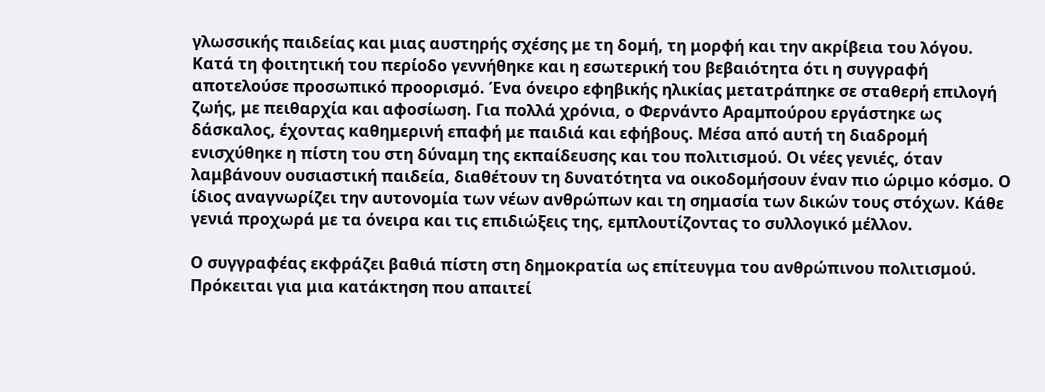γλωσσικής παιδείας και μιας αυστηρής σχέσης με τη δομή, τη μορφή και την ακρίβεια του λόγου. Κατά τη φοιτητική του περίοδο γεννήθηκε και η εσωτερική του βεβαιότητα ότι η συγγραφή αποτελούσε προσωπικό προορισμό. Ένα όνειρο εφηβικής ηλικίας μετατράπηκε σε σταθερή επιλογή ζωής, με πειθαρχία και αφοσίωση. Για πολλά χρόνια, ο Φερνάντο Αραµπούρου εργάστηκε ως δάσκαλος, έχοντας καθημερινή επαφή με παιδιά και εφήβους. Μέσα από αυτή τη διαδρομή ενισχύθηκε η πίστη του στη δύναμη της εκπαίδευσης και του πολιτισμού. Οι νέες γενιές, όταν λαμβάνουν ουσιαστική παιδεία, διαθέτουν τη δυνατότητα να οικοδομήσουν έναν πιο ώριμο κόσμο. Ο ίδιος αναγνωρίζει την αυτονομία των νέων ανθρώπων και τη σημασία των δικών τους στόχων. Κάθε γενιά προχωρά με τα όνειρα και τις επιδιώξεις της, εμπλουτίζοντας το συλλογικό μέλλον.

Ο συγγραφέας εκφράζει βαθιά πίστη στη δημοκρατία ως επίτευγμα του ανθρώπινου πολιτισμού. Πρόκειται για μια κατάκτηση που απαιτεί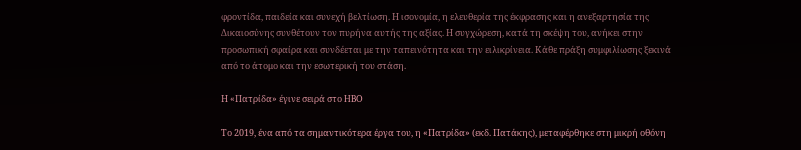φροντίδα, παιδεία και συνεχή βελτίωση. Η ισονομία, η ελευθερία της έκφρασης και η ανεξαρτησία της Δικαιοσύνης συνθέτουν τον πυρήνα αυτής της αξίας. Η συγχώρεση, κατά τη σκέψη του, ανήκει στην προσωπική σφαίρα και συνδέεται με την ταπεινότητα και την ειλικρίνεια. Κάθε πράξη συμφιλίωσης ξεκινά από το άτομο και την εσωτερική του στάση.

Η «Πατρίδα» έγινε σειρά στο HBO

Το 2019, ένα από τα σημαντικότερα έργα του, η «Πατρίδα» (εκδ. Πατάκης), μεταφέρθηκε στη μικρή οθόνη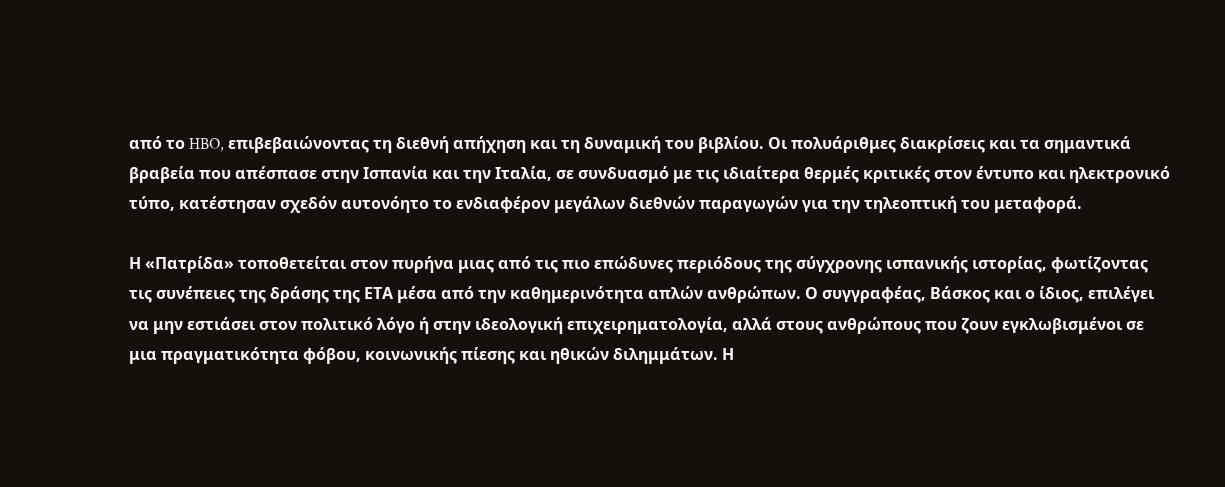από το HBO, επιβεβαιώνοντας τη διεθνή απήχηση και τη δυναμική του βιβλίου. Οι πολυάριθμες διακρίσεις και τα σημαντικά βραβεία που απέσπασε στην Ισπανία και την Ιταλία, σε συνδυασμό με τις ιδιαίτερα θερμές κριτικές στον έντυπο και ηλεκτρονικό τύπο, κατέστησαν σχεδόν αυτονόητο το ενδιαφέρον μεγάλων διεθνών παραγωγών για την τηλεοπτική του μεταφορά.

Η «Πατρίδα» τοποθετείται στον πυρήνα μιας από τις πιο επώδυνες περιόδους της σύγχρονης ισπανικής ιστορίας, φωτίζοντας τις συνέπειες της δράσης της ΕΤΑ μέσα από την καθημερινότητα απλών ανθρώπων. Ο συγγραφέας, Βάσκος και ο ίδιος, επιλέγει να μην εστιάσει στον πολιτικό λόγο ή στην ιδεολογική επιχειρηματολογία, αλλά στους ανθρώπους που ζουν εγκλωβισμένοι σε μια πραγματικότητα φόβου, κοινωνικής πίεσης και ηθικών διλημμάτων. Η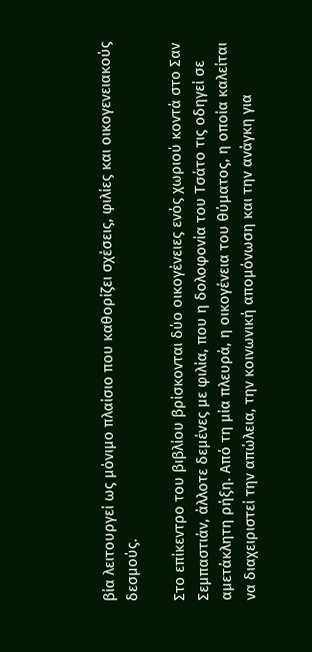βία λειτουργεί ως μόνιμο πλαίσιο που καθορίζει σχέσεις, φιλίες και οικογενειακούς δεσμούς.

Στο επίκεντρο του βιβλίου βρίσκονται δύο οικογένειες ενός χωριού κοντά στο Σαν Σεμπαστιάν, άλλοτε δεμένες με φιλία, που η δολοφονία του Τσάτο τις οδηγεί σε αμετάκλητη ρήξη. Από τη μία πλευρά, η οικογένεια του θύματος, η οποία καλείται να διαχειριστεί την απώλεια, την κοινωνική απομόνωση και την ανάγκη για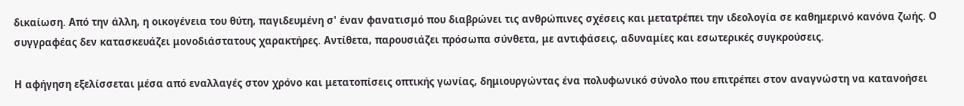δικαίωση. Από την άλλη, η οικογένεια του θύτη, παγιδευμένη σ' έναν φανατισμό που διαβρώνει τις ανθρώπινες σχέσεις και μετατρέπει την ιδεολογία σε καθημερινό κανόνα ζωής. Ο συγγραφέας δεν κατασκευάζει μονοδιάστατους χαρακτήρες. Αντίθετα, παρουσιάζει πρόσωπα σύνθετα, με αντιφάσεις, αδυναμίες και εσωτερικές συγκρούσεις.

Η αφήγηση εξελίσσεται μέσα από εναλλαγές στον χρόνο και μετατοπίσεις οπτικής γωνίας, δημιουργώντας ένα πολυφωνικό σύνολο που επιτρέπει στον αναγνώστη να κατανοήσει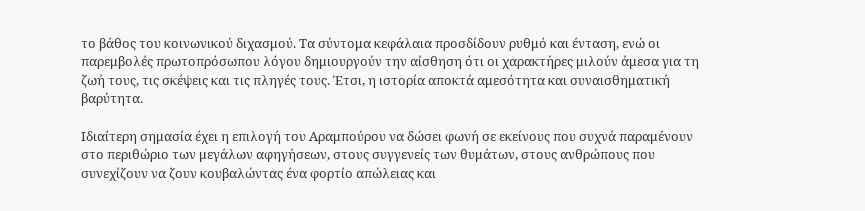το βάθος του κοινωνικού διχασμού. Τα σύντομα κεφάλαια προσδίδουν ρυθμό και ένταση, ενώ οι παρεμβολές πρωτοπρόσωπου λόγου δημιουργούν την αίσθηση ότι οι χαρακτήρες μιλούν άμεσα για τη ζωή τους, τις σκέψεις και τις πληγές τους. Έτσι, η ιστορία αποκτά αμεσότητα και συναισθηματική βαρύτητα.

Ιδιαίτερη σημασία έχει η επιλογή του Αραμπούρου να δώσει φωνή σε εκείνους που συχνά παραμένουν στο περιθώριο των μεγάλων αφηγήσεων, στους συγγενείς των θυμάτων, στους ανθρώπους που συνεχίζουν να ζουν κουβαλώντας ένα φορτίο απώλειας και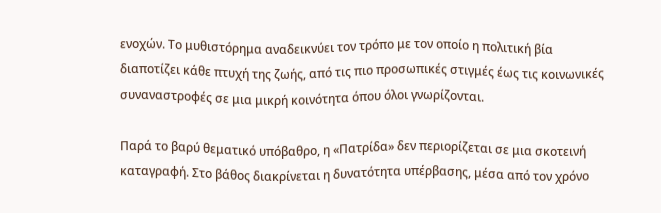ενοχών. Το μυθιστόρημα αναδεικνύει τον τρόπο με τον οποίο η πολιτική βία διαποτίζει κάθε πτυχή της ζωής, από τις πιο προσωπικές στιγμές έως τις κοινωνικές συναναστροφές σε μια μικρή κοινότητα όπου όλοι γνωρίζονται.

Παρά το βαρύ θεματικό υπόβαθρο, η «Πατρίδα» δεν περιορίζεται σε μια σκοτεινή καταγραφή. Στο βάθος διακρίνεται η δυνατότητα υπέρβασης, μέσα από τον χρόνο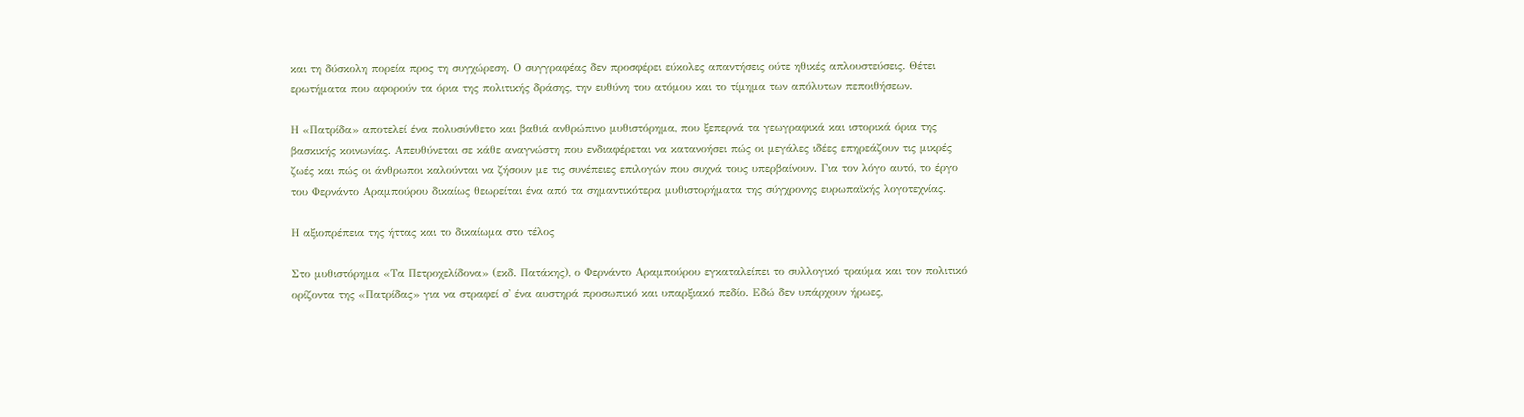και τη δύσκολη πορεία προς τη συγχώρεση. Ο συγγραφέας δεν προσφέρει εύκολες απαντήσεις ούτε ηθικές απλουστεύσεις. Θέτει ερωτήματα που αφορούν τα όρια της πολιτικής δράσης, την ευθύνη του ατόμου και το τίμημα των απόλυτων πεποιθήσεων.

Η «Πατρίδα» αποτελεί ένα πολυσύνθετο και βαθιά ανθρώπινο μυθιστόρημα, που ξεπερνά τα γεωγραφικά και ιστορικά όρια της βασκικής κοινωνίας. Απευθύνεται σε κάθε αναγνώστη που ενδιαφέρεται να κατανοήσει πώς οι μεγάλες ιδέες επηρεάζουν τις μικρές ζωές και πώς οι άνθρωποι καλούνται να ζήσουν με τις συνέπειες επιλογών που συχνά τους υπερβαίνουν. Για τον λόγο αυτό, το έργο του Φερνάντο Αραμπούρου δικαίως θεωρείται ένα από τα σημαντικότερα μυθιστορήματα της σύγχρονης ευρωπαϊκής λογοτεχνίας.

Η αξιοπρέπεια της ήττας και το δικαίωμα στο τέλος

Στο μυθιστόρημα «Τα Πετροχελίδονα» (εκδ. Πατάκης), ο Φερνάντο Αραμπούρου εγκαταλείπει το συλλογικό τραύμα και τον πολιτικό ορίζοντα της «Πατρίδας» για να στραφεί σ' ένα αυστηρά προσωπικό και υπαρξιακό πεδίο. Εδώ δεν υπάρχουν ήρωες,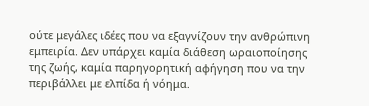ούτε μεγάλες ιδέες που να εξαγνίζουν την ανθρώπινη εμπειρία. Δεν υπάρχει καμία διάθεση ωραιοποίησης της ζωής, καμία παρηγορητική αφήγηση που να την περιβάλλει με ελπίδα ή νόημα.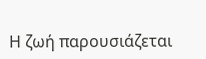Η ζωή παρουσιάζεται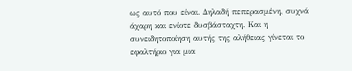ως αυτό που είναι. Δηλαδή πεπερασμένη, συχνά άχαρη και ενίοτε δυσβάσταχτη. Και η συνειδητοποίηση αυτής της αλήθειας γίνεται το εφαλτήριο για μια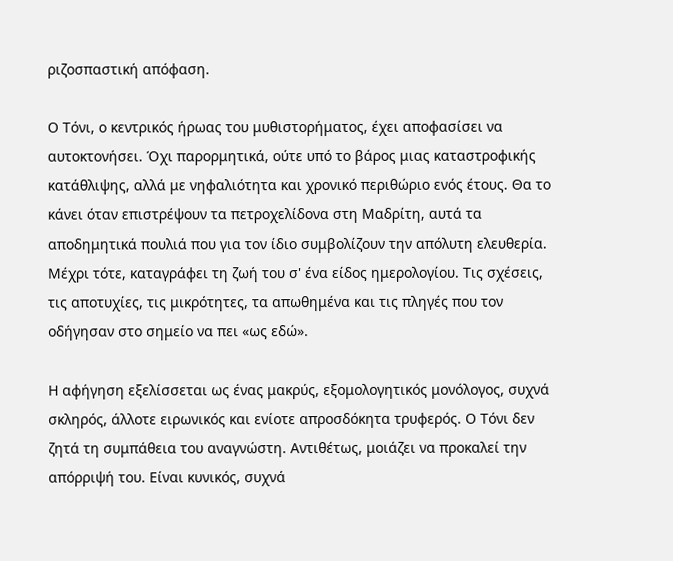ριζοσπαστική απόφαση.

Ο Τόνι, ο κεντρικός ήρωας του μυθιστορήματος, έχει αποφασίσει να αυτοκτονήσει. Όχι παρορμητικά, ούτε υπό το βάρος μιας καταστροφικής κατάθλιψης, αλλά με νηφαλιότητα και χρονικό περιθώριο ενός έτους. Θα το κάνει όταν επιστρέψουν τα πετροχελίδονα στη Μαδρίτη, αυτά τα αποδημητικά πουλιά που για τον ίδιο συμβολίζουν την απόλυτη ελευθερία. Μέχρι τότε, καταγράφει τη ζωή του σ' ένα είδος ημερολογίου. Τις σχέσεις, τις αποτυχίες, τις μικρότητες, τα απωθημένα και τις πληγές που τον οδήγησαν στο σημείο να πει «ως εδώ».

Η αφήγηση εξελίσσεται ως ένας μακρύς, εξομολογητικός μονόλογος, συχνά σκληρός, άλλοτε ειρωνικός και ενίοτε απροσδόκητα τρυφερός. Ο Τόνι δεν ζητά τη συμπάθεια του αναγνώστη. Αντιθέτως, μοιάζει να προκαλεί την απόρριψή του. Είναι κυνικός, συχνά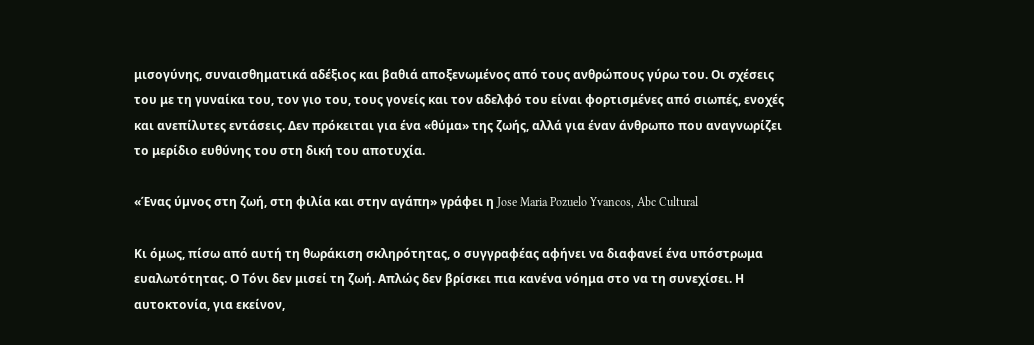μισογύνης, συναισθηματικά αδέξιος και βαθιά αποξενωμένος από τους ανθρώπους γύρω του. Οι σχέσεις του με τη γυναίκα του, τον γιο του, τους γονείς και τον αδελφό του είναι φορτισμένες από σιωπές, ενοχές και ανεπίλυτες εντάσεις. Δεν πρόκειται για ένα «θύμα» της ζωής, αλλά για έναν άνθρωπο που αναγνωρίζει το μερίδιο ευθύνης του στη δική του αποτυχία.

«Ένας ύµνος στη ζωή, στη φιλία και στην αγάπη» γράφει η Jose Maria Pozuelo Yvancos, Abc Cultural

Κι όμως, πίσω από αυτή τη θωράκιση σκληρότητας, ο συγγραφέας αφήνει να διαφανεί ένα υπόστρωμα ευαλωτότητας. Ο Τόνι δεν μισεί τη ζωή. Απλώς δεν βρίσκει πια κανένα νόημα στο να τη συνεχίσει. Η αυτοκτονία, για εκείνον,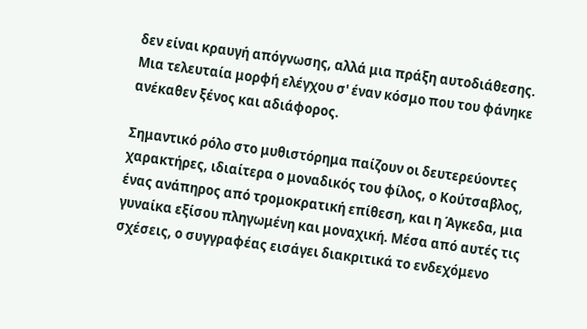δεν είναι κραυγή απόγνωσης, αλλά μια πράξη αυτοδιάθεσης. Μια τελευταία μορφή ελέγχου σ' έναν κόσμο που του φάνηκε ανέκαθεν ξένος και αδιάφορος.

Σημαντικό ρόλο στο μυθιστόρημα παίζουν οι δευτερεύοντες χαρακτήρες, ιδιαίτερα ο μοναδικός του φίλος, ο Κούτσαβλος, ένας ανάπηρος από τρομοκρατική επίθεση, και η Άγκεδα, μια γυναίκα εξίσου πληγωμένη και μοναχική. Μέσα από αυτές τις σχέσεις, ο συγγραφέας εισάγει διακριτικά το ενδεχόμενο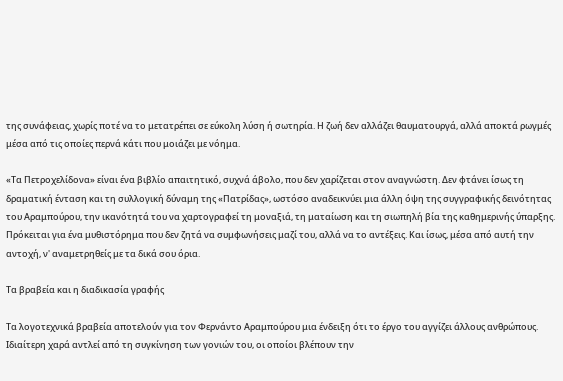της συνάφειας, χωρίς ποτέ να το μετατρέπει σε εύκολη λύση ή σωτηρία. Η ζωή δεν αλλάζει θαυματουργά, αλλά αποκτά ρωγμές μέσα από τις οποίες περνά κάτι που μοιάζει με νόημα.

«Τα Πετροχελίδονα» είναι ένα βιβλίο απαιτητικό, συχνά άβολο, που δεν χαρίζεται στον αναγνώστη. Δεν φτάνει ίσως τη δραματική ένταση και τη συλλογική δύναμη της «Πατρίδας», ωστόσο αναδεικνύει μια άλλη όψη της συγγραφικής δεινότητας του Αραμπούρου, την ικανότητά του να χαρτογραφεί τη μοναξιά, τη ματαίωση και τη σιωπηλή βία της καθημερινής ύπαρξης. Πρόκειται για ένα μυθιστόρημα που δεν ζητά να συμφωνήσεις μαζί του, αλλά να το αντέξεις. Και ίσως, μέσα από αυτή την αντοχή, ν' αναμετρηθείς με τα δικά σου όρια.

Τα βραβεία και η διαδικασία γραφής

Τα λογοτεχνικά βραβεία αποτελούν για τον Φερνάντο Αραμπούρου μια ένδειξη ότι το έργο του αγγίζει άλλους ανθρώπους. Ιδιαίτερη χαρά αντλεί από τη συγκίνηση των γονιών του, οι οποίοι βλέπουν την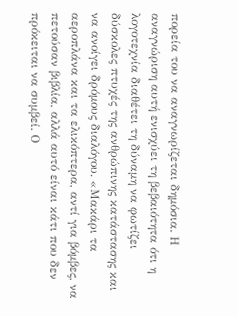πορεία του να αναγνωρίζεται δημόσια. Η αναγνώριση αυτή ενισχύει τη βεβαιότητα ότι η λογοτεχνία διαθέτει τη δύναμη να φωτίζει δύσκολες πτυχές της ανθρώπινης κατάστασης και να ανοίγει δρόμους διαλόγου. «Μακάρι τα αεροπλάνα και τα ελικόπτερα, αντί για βόμβες, να πετούσαν βιβλία, αλλά αυτό είναι κάτι που δεν πρόκειται να συμβεί. Ο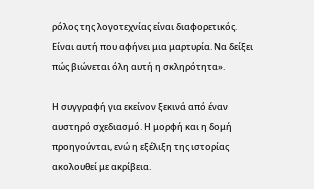ρόλος της λογοτεχνίας είναι διαφορετικός. Είναι αυτή που αφήνει μια μαρτυρία. Να δείξει πώς βιώνεται όλη αυτή η σκληρότητα».

Η συγγραφή για εκείνον ξεκινά από έναν αυστηρό σχεδιασμό. Η μορφή και η δομή προηγούνται, ενώ η εξέλιξη της ιστορίας ακολουθεί με ακρίβεια.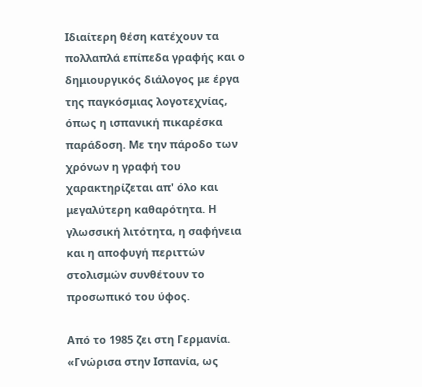Ιδιαίτερη θέση κατέχουν τα πολλαπλά επίπεδα γραφής και ο δημιουργικός διάλογος με έργα της παγκόσμιας λογοτεχνίας, όπως η ισπανική πικαρέσκα παράδοση. Με την πάροδο των χρόνων η γραφή του χαρακτηρίζεται απ' όλο και μεγαλύτερη καθαρότητα. Η γλωσσική λιτότητα, η σαφήνεια και η αποφυγή περιττών στολισμών συνθέτουν το προσωπικό του ύφος.

Από το 1985 ζει στη Γερμανία. «Γνώρισα στην Ισπανία, ως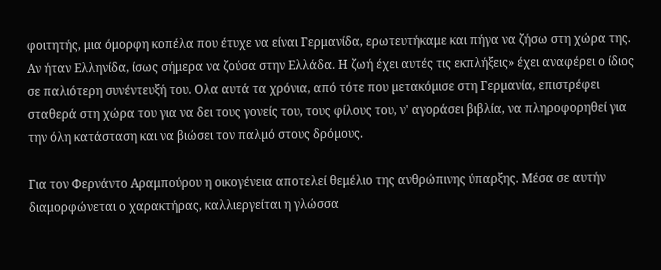φοιτητής, μια όμορφη κοπέλα που έτυχε να είναι Γερμανίδα, ερωτευτήκαμε και πήγα να ζήσω στη χώρα της. Αν ήταν Ελληνίδα, ίσως σήμερα να ζούσα στην Ελλάδα. Η ζωή έχει αυτές τις εκπλήξεις» έχει αναφέρει ο ίδιος σε παλιότερη συνέντευξή του. Ολα αυτά τα χρόνια, από τότε που µετακόµισε στη Γερµανία, επιστρέφει σταθερά στη χώρα του για να δει τους γονείς του, τους φίλους του, ν' αγοράσει βιβλία, να πληροφορηθεί για την όλη κατάσταση και να βιώσει τον παλµό στους δρόµους.

Για τον Φερνάντο Αραμπούρου η οικογένεια αποτελεί θεμέλιο της ανθρώπινης ύπαρξης. Μέσα σε αυτήν διαμορφώνεται ο χαρακτήρας, καλλιεργείται η γλώσσα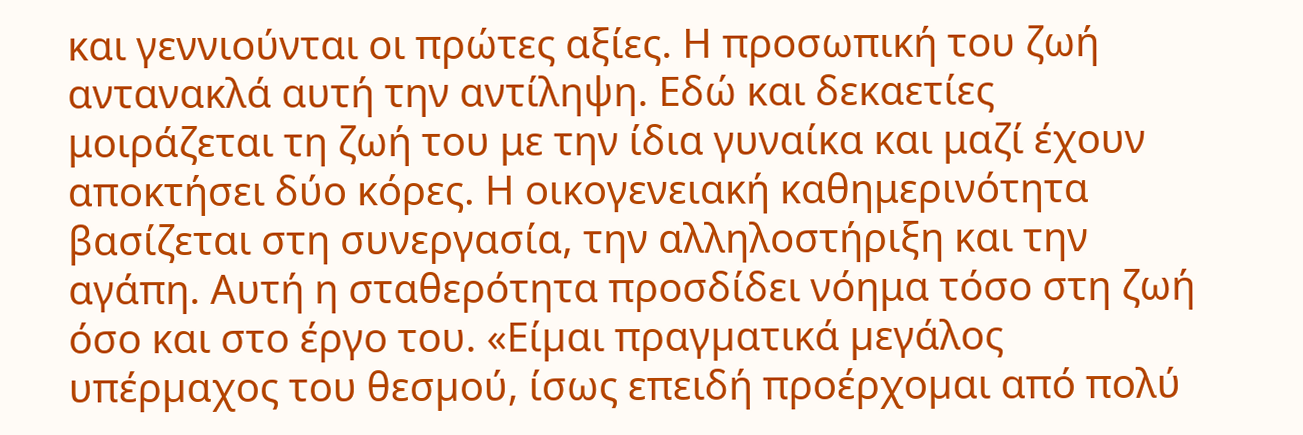και γεννιούνται οι πρώτες αξίες. Η προσωπική του ζωή αντανακλά αυτή την αντίληψη. Εδώ και δεκαετίες μοιράζεται τη ζωή του με την ίδια γυναίκα και μαζί έχουν αποκτήσει δύο κόρες. Η οικογενειακή καθημερινότητα βασίζεται στη συνεργασία, την αλληλοστήριξη και την αγάπη. Αυτή η σταθερότητα προσδίδει νόημα τόσο στη ζωή όσο και στο έργο του. «Είµαι πραγµατικά µεγάλος υπέρµαχος του θεσµού, ίσως επειδή προέρχοµαι από πολύ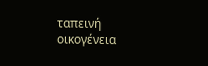ταπεινή οικογένεια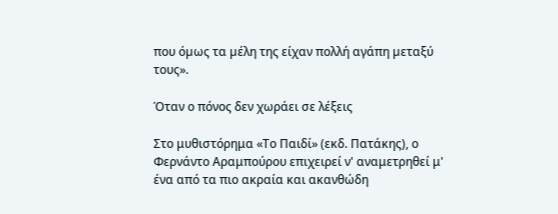που όµως τα µέλη της είχαν πολλή αγάπη µεταξύ τους».

Όταν ο πόνος δεν χωράει σε λέξεις

Στο μυθιστόρημα «Το Παιδί» (εκδ. Πατάκης), ο Φερνάντο Αραμπούρου επιχειρεί ν' αναμετρηθεί μ' ένα από τα πιο ακραία και ακανθώδη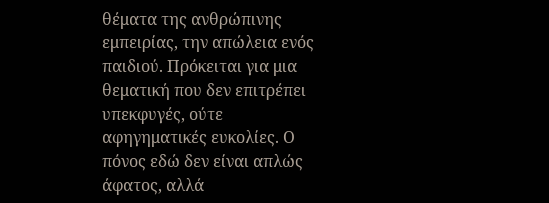θέματα της ανθρώπινης εμπειρίας, την απώλεια ενός παιδιού. Πρόκειται για μια θεματική που δεν επιτρέπει υπεκφυγές, ούτε αφηγηματικές ευκολίες. Ο πόνος εδώ δεν είναι απλώς άφατος, αλλά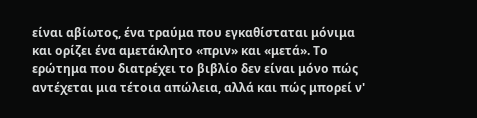είναι αβίωτος, ένα τραύμα που εγκαθίσταται μόνιμα και ορίζει ένα αμετάκλητο «πριν» και «μετά». Το ερώτημα που διατρέχει το βιβλίο δεν είναι μόνο πώς αντέχεται μια τέτοια απώλεια, αλλά και πώς μπορεί ν'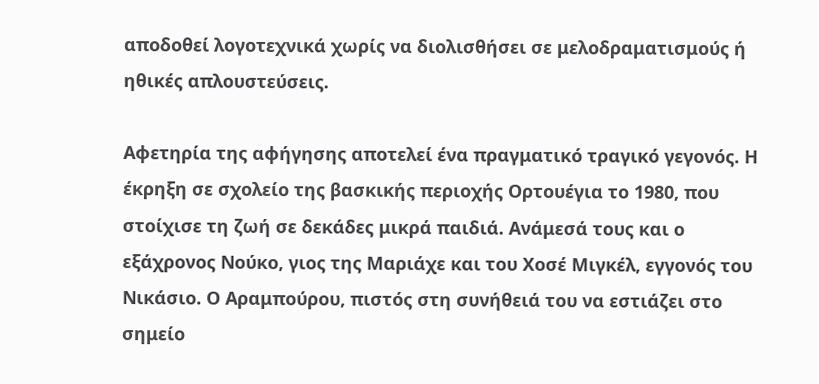αποδοθεί λογοτεχνικά χωρίς να διολισθήσει σε μελοδραματισμούς ή ηθικές απλουστεύσεις.

Αφετηρία της αφήγησης αποτελεί ένα πραγματικό τραγικό γεγονός. Η έκρηξη σε σχολείο της βασκικής περιοχής Ορτουέγια το 1980, που στοίχισε τη ζωή σε δεκάδες μικρά παιδιά. Ανάμεσά τους και ο εξάχρονος Νούκο, γιος της Μαριάχε και του Χοσέ Μιγκέλ, εγγονός του Νικάσιο. Ο Αραμπούρου, πιστός στη συνήθειά του να εστιάζει στο σημείο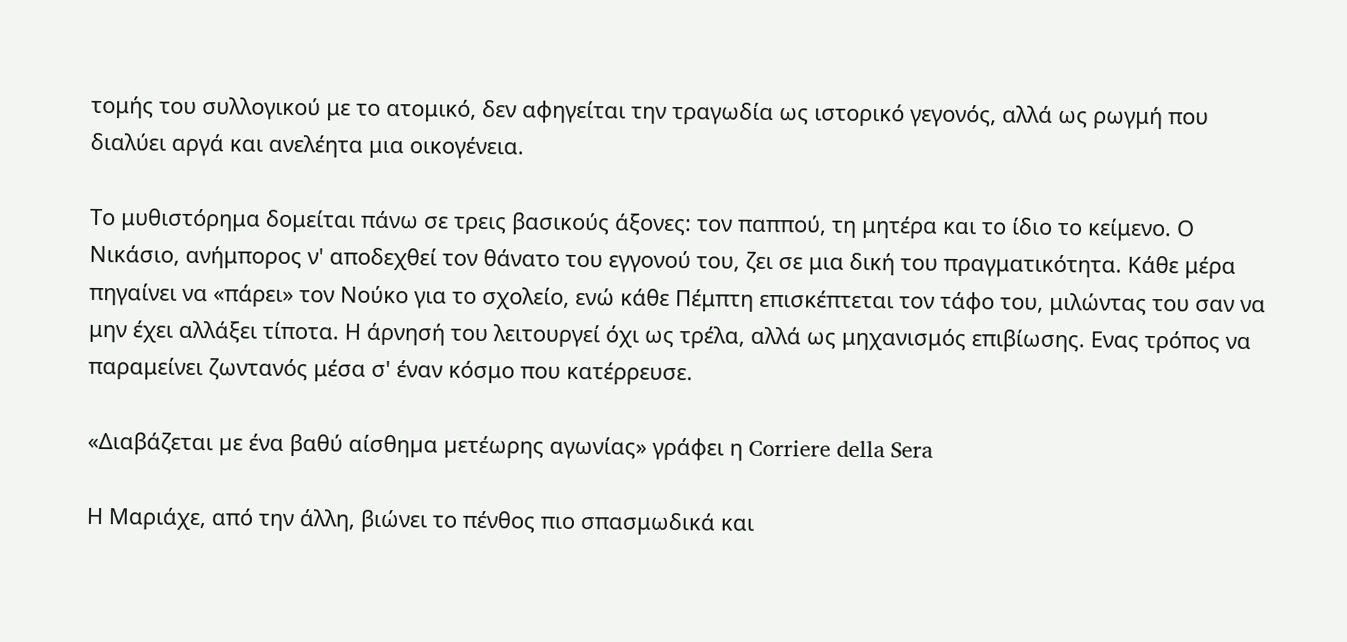τομής του συλλογικού με το ατομικό, δεν αφηγείται την τραγωδία ως ιστορικό γεγονός, αλλά ως ρωγμή που διαλύει αργά και ανελέητα μια οικογένεια.

Το μυθιστόρημα δομείται πάνω σε τρεις βασικούς άξονες: τον παππού, τη μητέρα και το ίδιο το κείμενο. Ο Νικάσιο, ανήμπορος ν' αποδεχθεί τον θάνατο του εγγονού του, ζει σε μια δική του πραγματικότητα. Κάθε μέρα πηγαίνει να «πάρει» τον Νούκο για το σχολείο, ενώ κάθε Πέμπτη επισκέπτεται τον τάφο του, μιλώντας του σαν να μην έχει αλλάξει τίποτα. Η άρνησή του λειτουργεί όχι ως τρέλα, αλλά ως μηχανισμός επιβίωσης. Ενας τρόπος να παραμείνει ζωντανός μέσα σ' έναν κόσμο που κατέρρευσε.

«Διαβάζεται µε ένα βαθύ αίσθηµα µετέωρης αγωνίας» γράφει η Corriere della Sera

Η Μαριάχε, από την άλλη, βιώνει το πένθος πιο σπασμωδικά και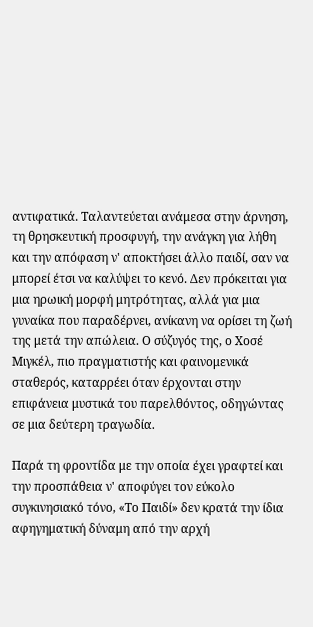αντιφατικά. Ταλαντεύεται ανάμεσα στην άρνηση, τη θρησκευτική προσφυγή, την ανάγκη για λήθη και την απόφαση ν' αποκτήσει άλλο παιδί, σαν να μπορεί έτσι να καλύψει το κενό. Δεν πρόκειται για μια ηρωική μορφή μητρότητας, αλλά για μια γυναίκα που παραδέρνει, ανίκανη να ορίσει τη ζωή της μετά την απώλεια. Ο σύζυγός της, ο Χοσέ Μιγκέλ, πιο πραγματιστής και φαινομενικά σταθερός, καταρρέει όταν έρχονται στην επιφάνεια μυστικά του παρελθόντος, οδηγώντας σε μια δεύτερη τραγωδία.

Παρά τη φροντίδα με την οποία έχει γραφτεί και την προσπάθεια ν' αποφύγει τον εύκολο συγκινησιακό τόνο, «Το Παιδί» δεν κρατά την ίδια αφηγηματική δύναμη από την αρχή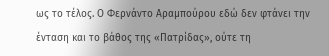ως το τέλος. Ο Φερνάντο Αραμπούρου εδώ δεν φτάνει την ένταση και το βάθος της «Πατρίδας», ούτε τη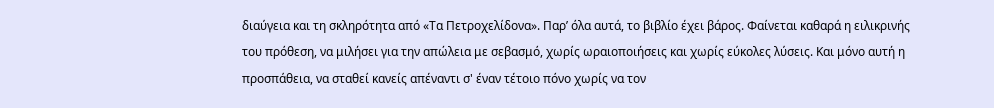διαύγεια και τη σκληρότητα από «Τα Πετροχελίδονα». Παρ’ όλα αυτά, το βιβλίο έχει βάρος. Φαίνεται καθαρά η ειλικρινής του πρόθεση, να μιλήσει για την απώλεια με σεβασμό, χωρίς ωραιοποιήσεις και χωρίς εύκολες λύσεις. Και μόνο αυτή η προσπάθεια, να σταθεί κανείς απέναντι σ' έναν τέτοιο πόνο χωρίς να τον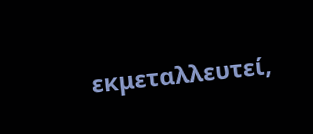εκμεταλλευτεί,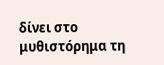δίνει στο μυθιστόρημα τη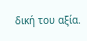δική του αξία.